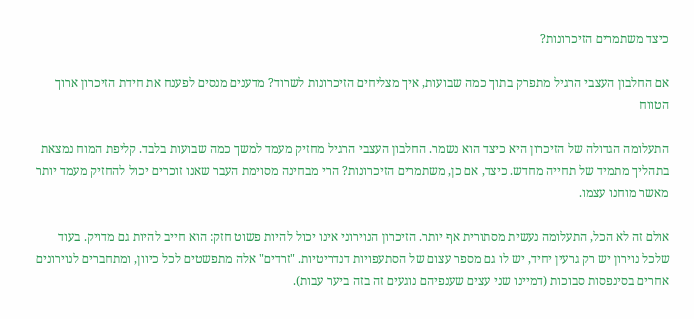כיצד משתמרים הזיכרונות?

אם החלבון העצבי הרגיל מתפרק בתוך כמה שבועות, איך מצליחים הזיכרונות לשרוד? מדענים מנסים לפענח את חידת הזיכרון ארוך הטווח

התעלומה הגדולה של הזיכרון היא כיצד הוא נשמר. החלבון העצבי הרגיל מחזיק מעמד למשך כמה שבועות בלבד. קליפת המוח נמצאת בתהליך מתמיד של תחייה מחדש. כיצד, אם כן, משתמרים הזיכרונות? הרי מבחינה מסוימת העבר שאנו זוכרים יכול להחזיק מעמד יותר מאשר מוחנו עצמו.

אולם זה לא הכל, התעלומה נעשית מסתורית אף יותר. הזיכרון הנוירוני אינו יכול להיות פשוט חזק: הוא חייב להיות גם מדויק. בעוד שלכל נוירון יש רק גרעין יחיד, יש לו גם מספר עצום של הסתעפויות דנדריטיות. "זרדים" אלה מתפשטים לכל כיוון, ומתחברים לנוירונים אחרים בסינפסות סבוכות (דמיינו שני עצים שענפיהם נוגעים זה בזה ביער עבות).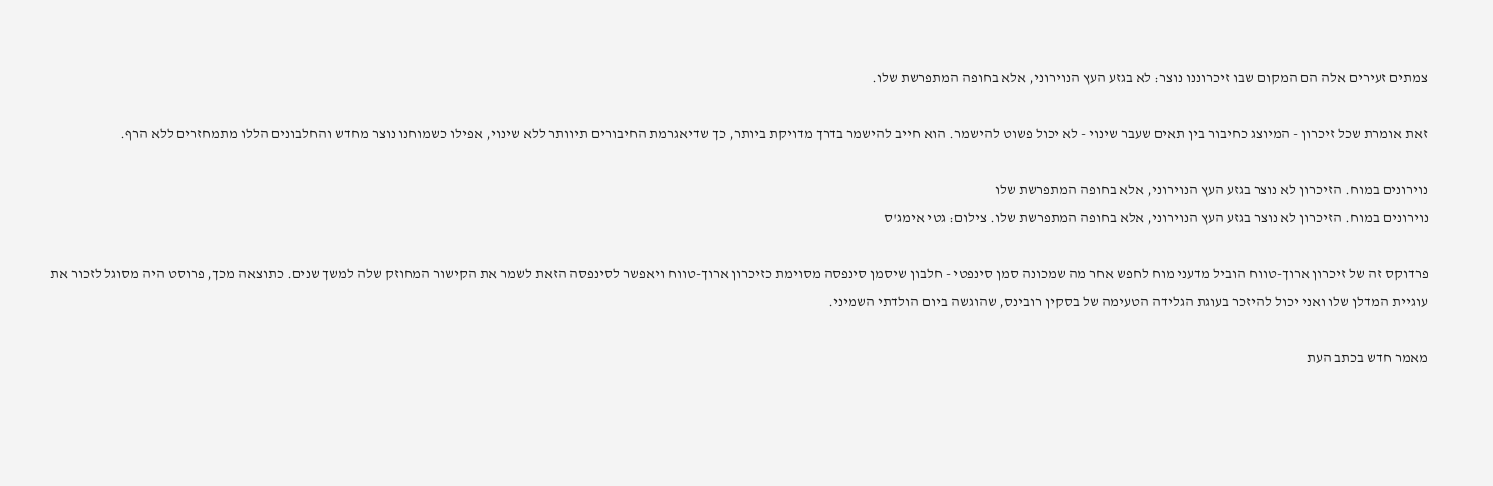צמתים זעירים אלה הם המקום שבו זיכרוננו נוצר: לא בגזע העץ הנוירוני, אלא בחופה המתפרשת שלו.

זאת אומרת שכל זיכרון - המיוצג כחיבור בין תאים שעבר שינוי - לא יכול פשוט להישמר. הוא חייב להישמר בדרך מדויקת ביותר, כך שדיאגרמת החיבורים תיוותר ללא שינוי, אפילו כשמוחנו נוצר מחדש והחלבונים הללו מתמחזרים ללא הרף.

נוירונים במוח. הזיכרון לא נוצר בגזע העץ הנוירוני, אלא בחופה המתפרשת שלו
נוירונים במוח. הזיכרון לא נוצר בגזע העץ הנוירוני, אלא בחופה המתפרשת שלו. צילום: גטי אימג'ס

פרדוקס זה של זיכרון ארוך-טווח הוביל מדעני מוח לחפש אחר מה שמכונה סמן סינפטי - חלבון שיסמן סינפסה מסוימת כזיכרון ארוך-טווח ויאפשר לסינפסה הזאת לשמר את הקישור המחוזק שלה למשך שנים. כתוצאה מכך, פרוסט היה מסוגל לזכור את עוגיית המדלן שלו ואני יכול להיזכר בעוגת הגלידה הטעימה של בסקין רובינס, שהוגשה ביום הולדתי השמיני.

מאמר חדש בכתב העת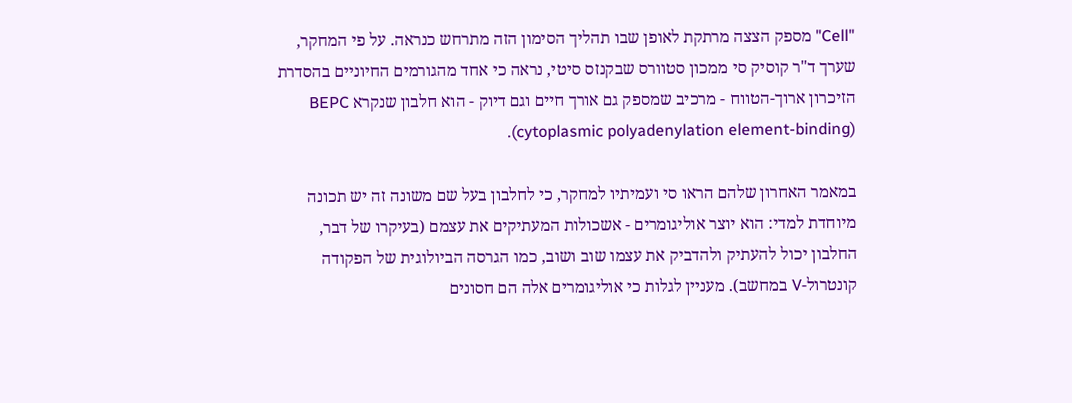"Cell" מספק הצצה מרתקת לאופן שבו תהליך הסימון הזה מתרחש כנראה. על פי המחקר, שערך ד"ר קוסיק סי ממכון סטוורס שבקנזס סיטי, נראה כי אחד מהגורמים החיוניים בהסדרת הזיכרון ארוך-הטווח - מרכיב שמספק גם אורך חיים וגם דיוק - הוא חלבון שנקרא BEPC (cytoplasmic polyadenylation element-binding).

במאמר האחרון שלהם הראו סי ועמיתיו למחקר, כי לחלבון בעל שם משונה זה יש תכונה מיוחדת למדי: הוא יוצר אוליגומרים - אשכולות המעתיקים את עצמם (בעיקרו של דבר, החלבון יכול להעתיק ולהדביק את עצמו שוב ושוב, כמו הגרסה הביולוגית של הפקודה קונטרול-V במחשב). מעניין לגלות כי אוליגומרים אלה הם חסונים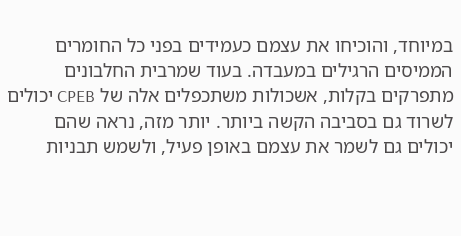במיוחד, והוכיחו את עצמם כעמידים בפני כל החומרים הממיסים הרגילים במעבדה. בעוד שמרבית החלבונים מתפרקים בקלות, אשכולות משתכפלים אלה של CPEB יכולים לשרוד גם בסביבה הקשה ביותר. יותר מזה, נראה שהם יכולים גם לשמר את עצמם באופן פעיל, ולשמש תבניות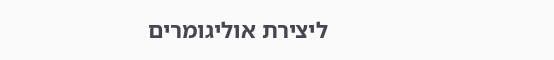ליצירת אוליגומרים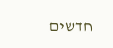חדשים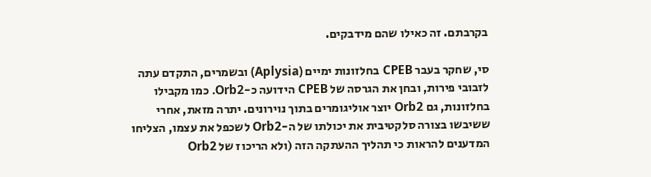בקרבתם. זה כאילו שהם מידבקים.

סי, שחקר בעבר CPEB בחלזונות ימיים (Aplysia) ובשמרים, התקדם עתה לזבובי פירות, ובחן את הגרסה של CPEB הידועה כ-Orb2. כמו מקבילו בחלזונות, גם Orb2 יוצר אוליגומרים בתוך נוירונים. יתרה מזאת, אחרי ששיבשו בצורה סלקטיבית את יכולתו של ה-Orb2 לשכפל את עצמו, הצליחו המדענים להראות כי תהליך ההעתקה הזה (ולא הריכוז של Orb2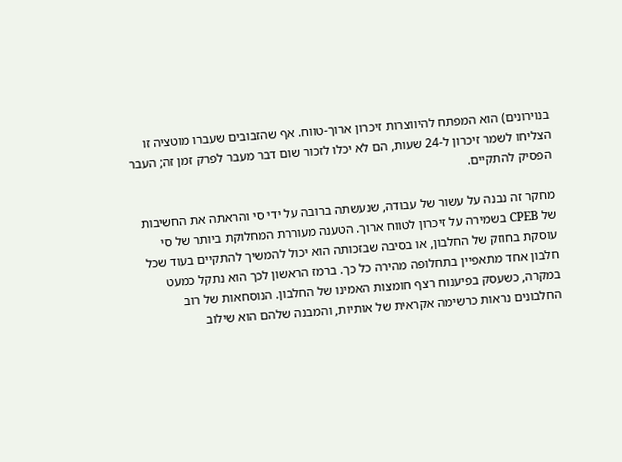בנוירונים) הוא המפתח להיווצרות זיכרון ארוך-טווח. אף שהזבובים שעברו מוטציה זו הצליחו לשמר זיכרון ל-24 שעות, הם לא יכלו לזכור שום דבר מעבר לפרק זמן זה; העבר הפסיק להתקיים.

מחקר זה נבנה על עשור של עבודה, שנעשתה ברובה על ידי סי והראתה את החשיבות של CPEB בשמירה על זיכרון לטווח ארוך. הטענה מעוררת המחלוקת ביותר של סי עוסקת בחוזק של החלבון, או בסיבה שבזכותה הוא יכול להמשיך להתקיים בעוד שכל חלבון אחד מתאפיין בתחלופה מהירה כל כך. ברמז הראשון לכך הוא נתקל כמעט במקרה, כשעסק בפיענוח רצף חומצות האמינו של החלבון. הנוסחאות של רוב החלבונים נראות כרשימה אקראית של אותיות, והמבנה שלהם הוא שילוב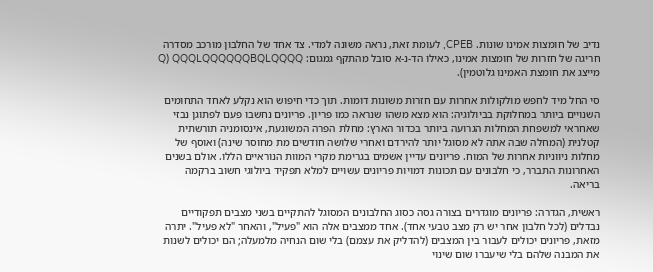נדיב של חומצות אמינו שונות. CPEB, לעומת זאת, נראה משונה למדי. צד אחד של החלבון מורכב מסדרה חריגה של חזרות של חומצות אמינו, כאילו הד-נ-א סובל מהתקף גמגום: Q) QQQLQQQQQQBQLQQQQ מייצג את חומצת האמינו גלוטמין).

סי החל מיד לחפש מולקולות אחרות עם חזרות משונות דומות. תוך כדי חיפוש הוא נקלע לאחד התחומים השנויים ביותר במחלוקת בביולוגיה: הוא מצא משהו שנראה כמו פריון. פריונים נחשבו פעם לפתוגן נבזי שאחראי למשפחת המחלות הגרועה ביותר בכדור הארץ: מחלת הפרה המשוגעת, אינסומניה תורשתית קטלנית (המחלה שבה אתה לא מסוגל יותר להירדם ואחרי שלושה חודשים מת מחוסר שינה) ואוסף של מחלות ניווניות אחרות של המוח. פריונים עדיין אשמים בגרימת מקרי המוות הנוראיים הללו. אולם בשנים האחרונות התברר, כי חלבונים עם תכונות דמויות פריונים עשויים למלא תפקיד ביולוגי חשוב ברקמה בריאה.

ראשית, הגדרה: פריונים מוגדרים בצורה גסה כסוג החלבונים המסוגל להתקיים בשני מצבים תפקודיים נבדלים (לכל חלבון אחר יש רק מצב טבעי אחד). אחד ממצבים אלה הוא "פעיל", והאחר "לא פעיל". יתרה מזאת, פריונים יכולים לעבור בין המצבים (להדליק את עצמם) בלי שום הנחיה מלמעלה; הם יכולים לשנות את המבנה שלהם בלי שיעברו שום שינוי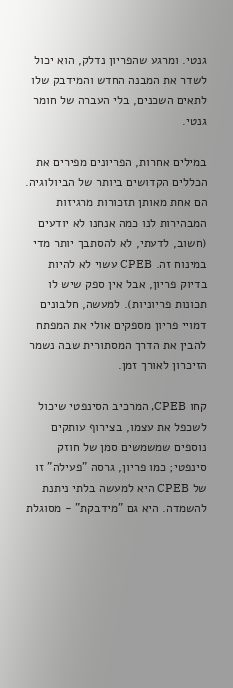גנטי. ומרגע שהפריון נדלק, הוא יכול לשדר את המבנה החדש והמידבק שלו לתאים השכנים, בלי העברה של חומר גנטי.

במילים אחרות, הפריונים מפירים את הכללים הקדושים ביותר של הביולוגיה. הם אחת מאותן תזכורות מרגיזות המבהירות לנו כמה אנחנו לא יודעים (חשוב, לדעתי, לא להסתבך יותר מדי במינוח זה. CPEB עשוי לא להיות בדיוק פריון, אבל אין ספק שיש לו תכונות פריוניות). למעשה, חלבונים דמויי פריון מספקים אולי את המפתח להבין את הדרך המסתורית שבה נשמר הזיכרון לאורך זמן.

קחו CPEB, המרכיב הסינפטי שיכול לשכפל את עצמו, בצירוף עותקים נוספים שמשמשים סמן של חוזק סינפטי; כמו פריון, גרסה "פעילה" זו של CPEB היא למעשה בלתי ניתנת להשמדה. היא גם "מידבקת" - מסוגלת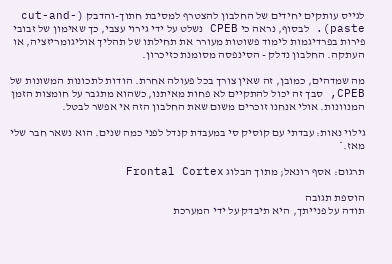לגייס עותקים יחידים של החלבון להצטרף למסיבת חתוך-והדבק (cut-and-paste). לבסוף, נראה כי CPEB נשלט על ידי גירוי עצבי, כך שאימון של זבובי פירות בפרדיגמות לימוד פשוטות מעורר את תחילתו של תהליך אוליגומריזציה, או העתקה. החלבון נדלק - הסינפסה מסומנת כזיכרון.

מה שמדהים, כמובן, זה שאין צורך בכל פעולה אחרת. הודות לתכונות המשונות של CPEB, סבך זה יכול להתקיים לא פחות מאיתנו, כשהוא מתגבר על חומצות הזמן המנוונות. אולי אנחנו זוכרים משום שאת החלבון הזה אי אפשר לבטל.

גילוי נאות: עבדתי עם קוסיק סי במעבדת קנדל לפני כמה שנים. הוא נשאר חבר שלי מאז.*

תרגום: אסף רונאל; מתוך הבלוג Frontal Cortex

הוספת תגובה
תודה על פנייתך, היא תיבדק על ידי המערכת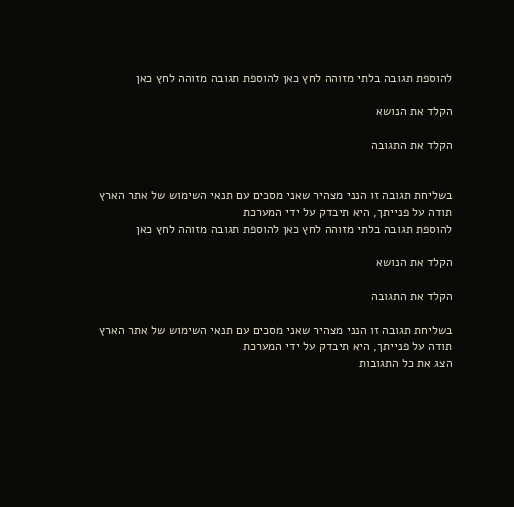להוספת תגובה בלתי מזוהה לחץ כאן להוספת תגובה מזוהה לחץ כאן

הקלד את הנושא

הקלד את התגובה


בשליחת תגובה זו הנני מצהיר שאני מסכים עם תנאי השימוש של אתר הארץ
תודה על פנייתך, היא תיבדק על ידי המערכת
להוספת תגובה בלתי מזוהה לחץ כאן להוספת תגובה מזוהה לחץ כאן

הקלד את הנושא

הקלד את התגובה

בשליחת תגובה זו הנני מצהיר שאני מסכים עם תנאי השימוש של אתר הארץ
תודה על פנייתך, היא תיבדק על ידי המערכת
הצג את כל התגובות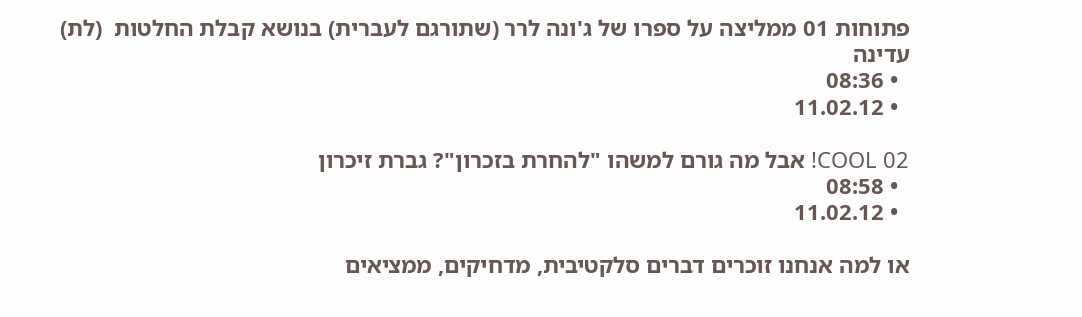פתוחות 01 ממליצה על ספרו של ג'ונה לרר (שתורגם לעברית) בנושא קבלת החלטות  (לת) עדינה
  • 08:36
  • 11.02.12

02 COOL! אבל מה גורם למשהו "להחרת בזכרון"? גברת זיכרון
  • 08:58
  • 11.02.12

או למה אנחנו זוכרים דברים סלקטיבית, מדחיקים, ממציאים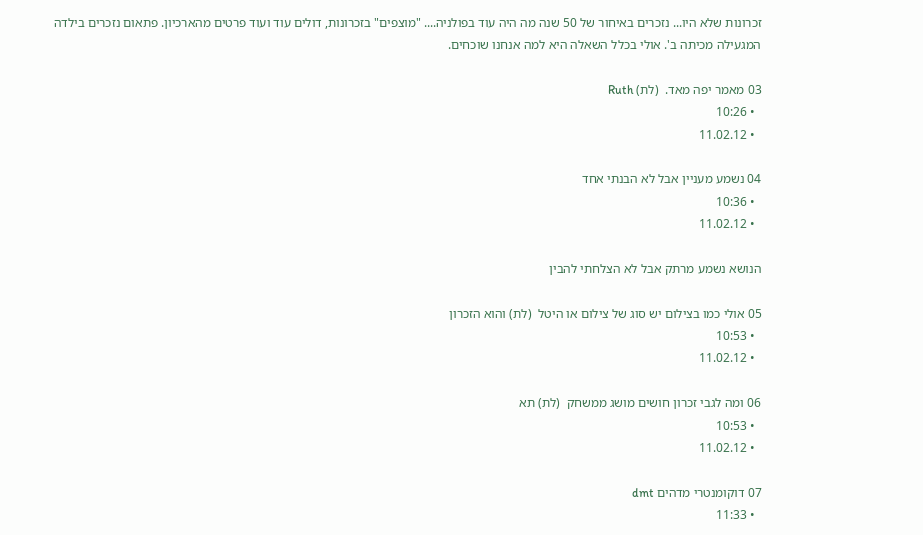זכרונות שלא היו... נזכרים באיחור של 50 שנה מה היה עוד בפולניה.... "מוצפים" בזכרונות, דולים עוד ועוד פרטים מהארכיון. פתאום נזכרים בילדה המגעילה מכיתה ב'. אולי בכלל השאלה היא למה אנחנו שוכחים.

03 מאמר יפה מאד.  (לת) Ruth
  • 10:26
  • 11.02.12

04 נשמע מעניין אבל לא הבנתי אחד
  • 10:36
  • 11.02.12

הנושא נשמע מרתק אבל לא הצלחתי להבין

05 אולי כמו בצילום יש סוג של צילום או היטל  (לת) והוא הזכרון
  • 10:53
  • 11.02.12

06 ומה לגבי זכרון חושים מושג ממשחק  (לת) תא
  • 10:53
  • 11.02.12

07 דוקומנטרי מדהים dmt
  • 11:33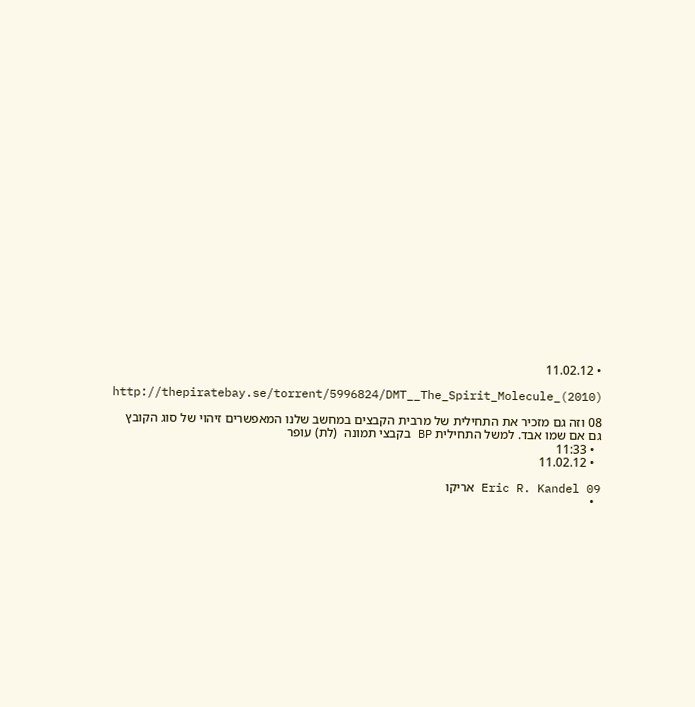• 11.02.12

http://thepiratebay.se/torrent/5996824/DMT__The_Spirit_Molecule_(2010)

08 וזה גם מזכיר את התחילית של מרבית הקבצים במחשב שלנו המאפשרים זיהוי של סוג הקובץ גם אם שמו אבד. למשל התחילית BP בקבצי תמונה  (לת) עופר
  • 11:33
  • 11.02.12

09 Eric R. Kandel אריקו
  •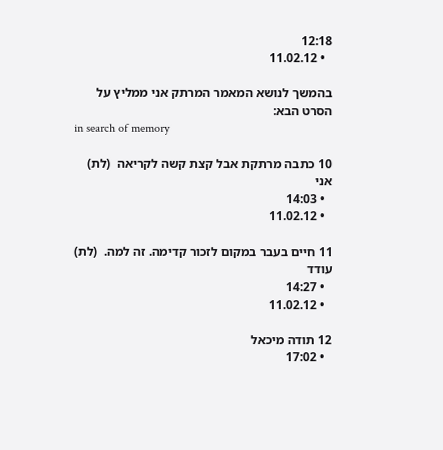12:18
  • 11.02.12

בהמשך לנושא המאמר המרתק אני ממליץ על הסרט הבא:
in search of memory

10 כתבה מרתקת אבל קצת קשה לקריאה  (לת) אני
  • 14:03
  • 11.02.12

11 חיים בעבר במקום לזכור קדימה. זה למה.  (לת) עודד
  • 14:27
  • 11.02.12

12 תודה מיכאל
  • 17:02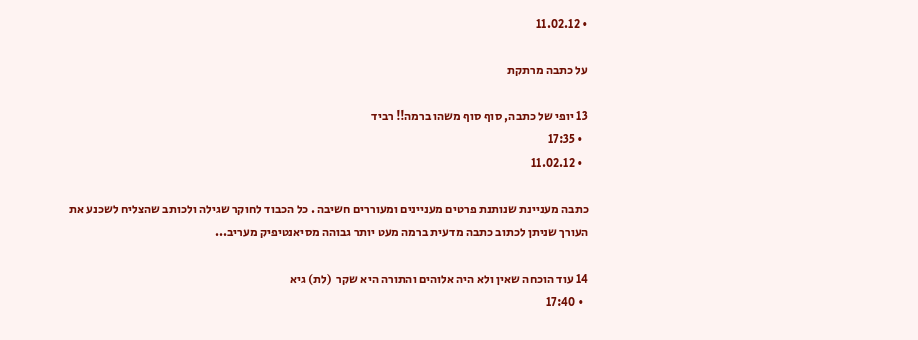• 11.02.12

על כתבה מרתקת

13 יופי של כתבה, סוף סוף משהו ברמה!! רביד
  • 17:35
  • 11.02.12

כתבה מעניינת שנותנת פרטים מעניינים ומעוררים חשיבה . כל הכבוד לחוקר שגילה ולכותב שהצליח לשכנע את העורך שניתן לכתוב כתבה מדעית ברמה מעט יותר גבוהה מסיאנטיפיק מעריב...

14 עוד הוכחה שאין ולא היה אלוהים והתורה היא שקר  (לת) גיא
  • 17:40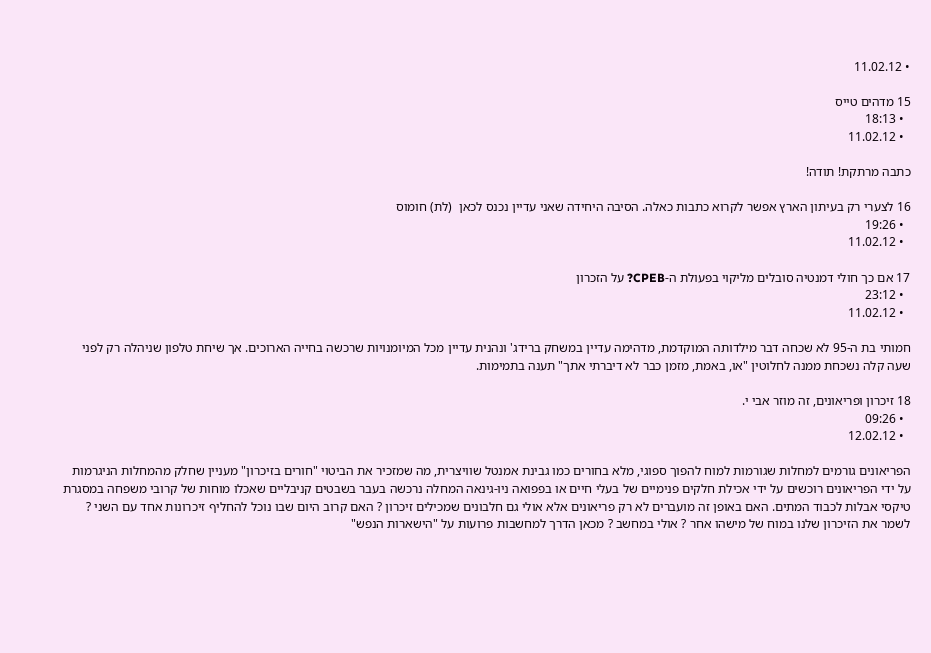• 11.02.12

15 מדהים טייס
  • 18:13
  • 11.02.12

כתבה מרתקת! תודה!

16 לצערי רק בעיתון הארץ אפשר לקרוא כתבות כאלה. הסיבה היחידה שאני עדיין נכנס לכאן  (לת) חומוס
  • 19:26
  • 11.02.12

17 אם כך חולי דמנטיה סובלים מליקוי בפעולת ה-CPEB? על הזכרון
  • 23:12
  • 11.02.12

חמותי בת ה-95 לא שכחה דבר מילדותה המוקדמת, מדהימה עדיין במשחק ברידג' ונהנית עדיין מכל המיומנויות שרכשה בחייה הארוכים. אך שיחת טלפון שניהלה רק לפני שעה קלה נשכחת ממנה לחלוטין "או, באמת, מזמן כבר לא דיברתי אתך" תענה בתמימות.

18 זיכרון ופריאונים, זה מוזר אבי י.
  • 09:26
  • 12.02.12

הפריאונים גורמים למחלות שגורמות למוח להפוך ספוגי, מלא בחורים כמו גבינת אמנטל שוויצרית, מה שמזכיר את הביטוי "חורים בזיכרון" מעניין שחלק מהמחלות הניגרמות על ידי הפריאונים רוכשים על ידי אכילת חלקים פנימיים של בעלי חיים או בפפואה ניו-גינאה המחלה נרכשה בעבר בשבטים קניבליים שאכלו מוחות של קרובי משפחה במסגרת טיקסי אבלות לכבוד המתים. האם באופן זה מועברים לא רק פריאונים אלא אולי גם חלבונים שמכילים זיכרון ? האם קרוב היום שבו נוכל להחליף זיכרונות אחד עם השני ? לשמר את הזיכרון שלנו במוח של מישהו אחר ? אולי במחשב ? מכאן הדרך למחשבות פרועות על "הישארות הנפש"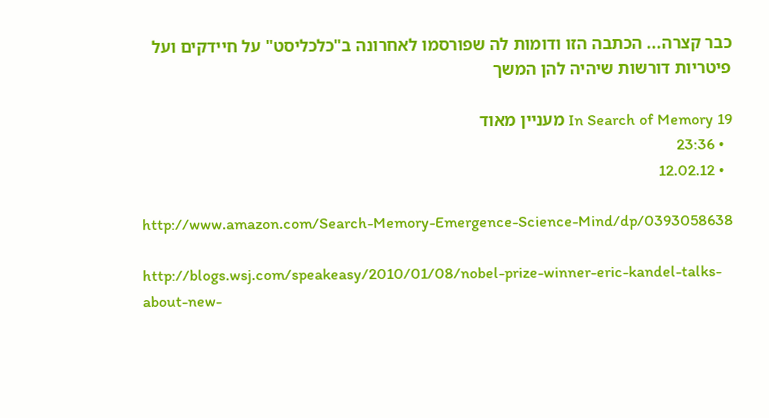כבר קצרה... הכתבה הזו ודומות לה שפורסמו לאחרונה ב"כלכליסט" על חיידקים ועל פיטריות דורשות שיהיה להן המשך

19 In Search of Memory מעניין מאוד
  • 23:36
  • 12.02.12

http://www.amazon.com/Search-Memory-Emergence-Science-Mind/dp/0393058638

http://blogs.wsj.com/speakeasy/2010/01/08/nobel-prize-winner-eric-kandel-talks-about-new-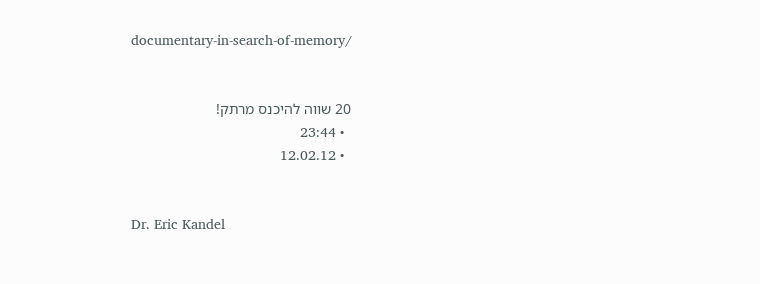documentary-in-search-of-memory/


20 שווה להיכנס מרתק!
  • 23:44
  • 12.02.12


Dr. Eric Kandel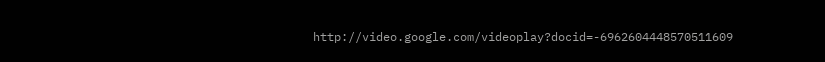http://video.google.com/videoplay?docid=-6962604448570511609